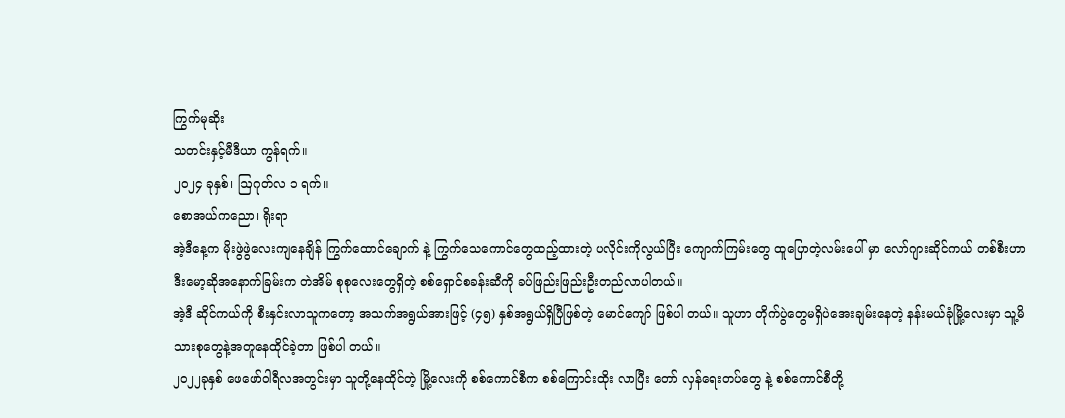ကြွက်မုဆိုး
သတင်းနှင့်မီဒီယာ ကွန်ရက်။
၂၀၂၄ ခုနှစ်၊ ဩဂုတ်လ ၁ ရက်။
စောအယ်ကညော၊ ရိုးရာ
အဲ့ဒီနေ့က မိုးဖွဲဖွဲလေးကျနေချိန် ကြွက်ထောင်ချောက် နဲ့ ကြွက်သေကောင်တွေထည့်ထားတဲ့ ပလိုင်းကိုလွယ်ပြီး ကျောက်ကြမ်းတွေ ထူပြောတဲ့လမ်းပေါ် မှာ လော်ဂျားဆိုင်ကယ် တစ်စီးဟာ ဒီးမော့ဆိုအနောက်ခြမ်းက တဲအိမ် စုစုလေးတွေရှိတဲ့ စစ်ရှောင်စခန်းဆီကို ခပ်ဖြည်းဖြည်းဦးတည်လာပါတယ်။
အဲ့ဒီ ဆိုင်ကယ်ကို စီးနှင်းလာသူကတော့ အသက်အရွယ်အားဖြင့် (၄၅) နှစ်အရွယ်ရှိပြီဖြစ်တဲ့ မောင်ကျော် ဖြစ်ပါ တယ်။ သူဟာ တိုက်ပွဲတွေမရှိပဲအေးချမ်းနေတဲ့ နန်းမယ်ခုံမြို့လေးမှာ သူ့မိသားစုတွေနဲ့အတူနေထိုင်ခဲ့တာ ဖြစ်ပါ တယ်။
၂၀၂၂ခုနှစ် ဖေဖော်ဝါရီလအတွင်းမှာ သူတို့နေထိုင်တဲ့ မြို့လေးကို စစ်ကောင်စီက စစ်ကြောင်းထိုး လာပြီး တော် လှန်ရေးတပ်တွေ နဲ့ စစ်ကောင်စီတို့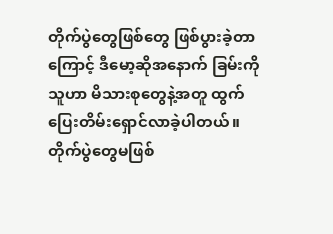တိုက်ပွဲတွေဖြစ်တွေ ဖြစ်ပွားခဲ့တာကြောင့် ဒီမော့ဆိုအနောက် ခြမ်းကို သူဟာ မိသားစုတွေနဲ့အတူ ထွက် ပြေးတိမ်းရှောင်လာခဲ့ပါတယ်။
တိုက်ပွဲတွေမဖြစ်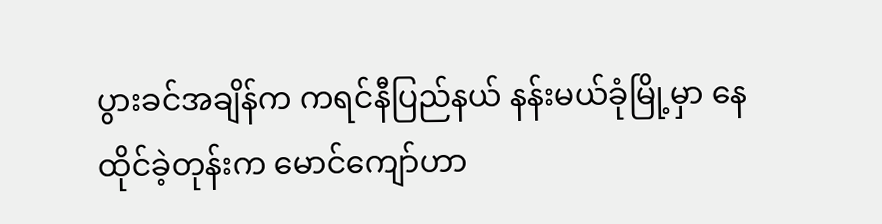ပွားခင်အချိန်က ကရင်နီပြည်နယ် နန်းမယ်ခုံမြို့မှာ နေထိုင်ခဲ့တုန်းက မောင်ကျော်ဟာ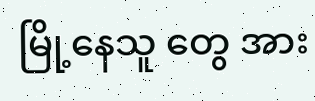မြို့နေသူ တွေ အား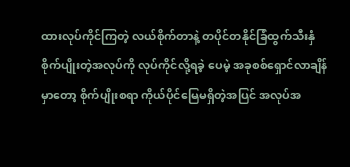ထားလုပ်ကိုင်ကြတဲ့ လယ်စိုက်တာနဲ့ တပိုင်တနိုင်ခြံထွက်သီးနှံစိုက်ပျိုးတဲ့အလုပ်ကို လုပ်ကိုင်လို့ရခဲ့ ပေမဲ့ အခုစစ်ရှောင်လာချိန်မှာတော့ စိုက်ပျိုးစရာ ကိုယ်ပိုင်မြေမရှိတဲ့အပြင် အလုပ်အ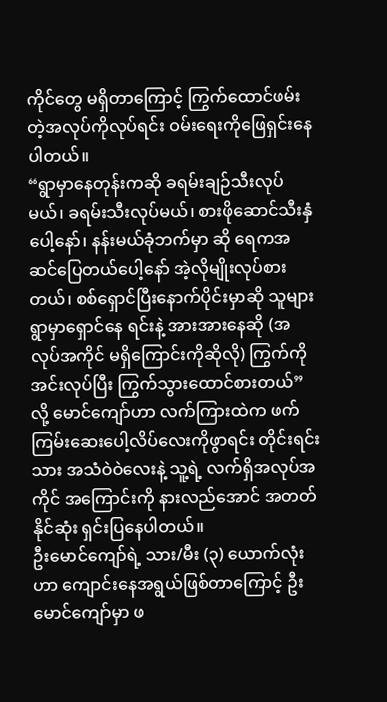ကိုင်တွေ မရှိတာကြောင့် ကြွက်ထောင်ဖမ်းတဲ့အလုပ်ကိုလုပ်ရင်း ဝမ်းရေးကိုဖြေရှင်းနေပါတယ်။
“ရွာမှာနေတုန်းကဆို ခရမ်းချဉ်သီးလုပ်မယ်၊ ခရမ်းသီးလုပ်မယ်၊ စားဖိုဆောင်သီးနှံပေါ့နော်၊ နန်းမယ်ခုံဘက်မှာ ဆို ရေကအဆင်ပြေတယ်ပေါ့နော် အဲ့လိုမျိုးလုပ်စားတယ်၊ စစ်ရှောင်ပြီးနောက်ပိုင်းမှာဆို သူများရွာမှာရှောင်နေ ရင်းနဲ့ အားအားနေဆို (အလုပ်အကိုင် မရှိကြောင်းကိုဆိုလို) ကြွက်ကိုအင်းလုပ်ပြီး ကြွက်သွားထောင်စားတယ်” လို့ မောင်ကျော်ဟာ လက်ကြားထဲက ဖက်ကြမ်းဆေးပေါ့လိပ်လေးကိုဖွာရင်း တိုင်းရင်းသား အသံဝဲဝဲလေးနဲ့ သူ့ရဲ့ လက်ရှိအလုပ်အကိုင် အကြောင်းကို နားလည်အောင် အတတ်နိုင်ဆုံး ရှင်းပြနေပါတယ်။
ဦးမောင်ကျော်ရဲ့ သား/မီး (၃) ယောက်လုံးဟာ ကျောင်းနေအရွယ်ဖြစ်တာကြောင့် ဦးမောင်ကျော်မှာ ဖ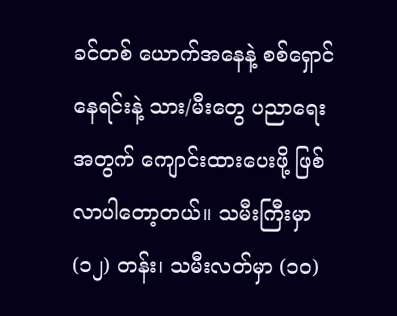ခင်တစ် ယောက်အနေနဲ့ စစ်ရှောင်နေရင်းနဲ့ သား/မီးတွေ ပညာရေးအတွက် ကျောင်းထားပေးဖို့ ဖြစ်လာပါတော့တယ်။ သမီးကြီးမှာ (၁၂) တန်း၊ သမီးလတ်မှာ (၁၀)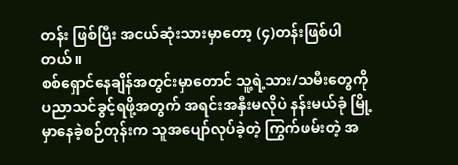တန်း ဖြစ်ပြီး အငယ်ဆုံးသားမှာတော့ (၄)တန်းဖြစ်ပါတယ်။
စစ်ရှောင်နေချိန်အတွင်းမှာတောင် သူ့ရဲ့သား/သမီးတွေကို ပညာသင်ခွင့်ရဖို့အတွက် အရင်းအနှီးမလိုပဲ နန်းမယ်ခုံ မြို့ မှာနေခဲ့စဉ်တုန်းက သူအပျော်လုပ်ခဲ့တဲ့ ကြွက်ဖမ်းတဲ့ အ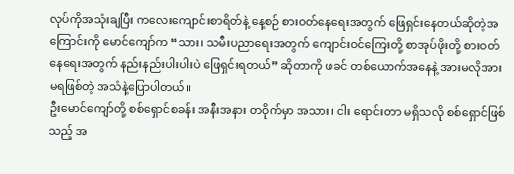လုပ်ကိုအသုံးချပြီး ကလေးကျောင်းစာရိတ်နဲ့ နေ့စဉ် စားဝတ်နေရေးအတွက် ဖြေရှင်းနေတယ်ဆိုတဲ့အကြောင်းကို မောင်ကျော်က “သား၊ သမီးပညာရေးအတွက် ကျောင်းဝင်ကြေးတို့ စာအုပ်ဖိုးတို့ စားဝတ်နေရေးအတွက် နည်းနည်းပါးပါးပဲ ဖြေရှင်းရတယ်” ဆိုတာကို ဖခင် တစ်ယောက်အနေနဲ့ အားမလိုအားမရဖြစ်တဲ့ အသံနဲ့ပြောပါတယ်။
ဦးမောင်ကျော်တို့ စစ်ရှောင်စခန်း အနီးအနား တဝိုက်မှာ အသား၊ ငါး ရောင်းတာ မရှိသလို စစ်ရှောင်ဖြစ်သည့် အ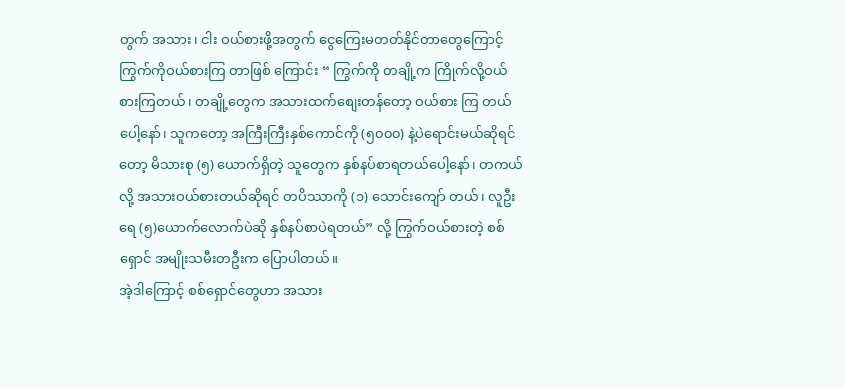တွက် အသား၊ ငါး ဝယ်စားဖို့အတွက် ငွေကြေးမတတ်နိုင်တာတွေကြောင့် ကြွက်ကိုဝယ်စားကြ တာဖြစ် ကြောင်း “ ကြွက်ကို တချို့က ကြိုက်လို့ဝယ်စားကြတယ်၊ တချို့တွေက အသားထက်စျေးတန်တော့ ဝယ်စား ကြ တယ်ပေါ့နော်၊ သူကတော့ အကြီးကြီးနှစ်ကောင်ကို (၅၀၀၀) နဲ့ပဲရောင်းမယ်ဆိုရင်တော့ မိသားစု (၅) ယောက်ရှိတဲ့ သူတွေက နှစ်နပ်စာရတယ်ပေါ့နော်၊ တကယ်လို့ အသားဝယ်စားတယ်ဆိုရင် တပိဿာကို (၁) သောင်းကျော် တယ်၊ လူဦးရေ (၅)ယောက်လောက်ပဲဆို နှစ်နပ်စာပဲရတယ်” လို့ ကြွက်ဝယ်စားတဲ့ စစ်ရှောင် အမျိုးသမီးတဦးက ပြောပါတယ်။
အဲ့ဒါကြောင့် စစ်ရှောင်တွေဟာ အသား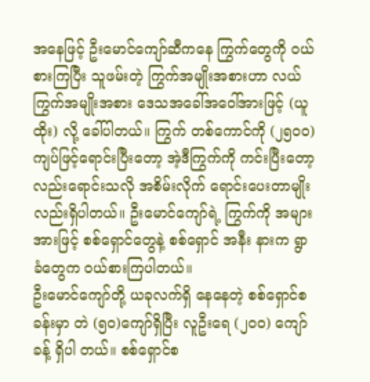အနေဖြင့် ဦးမောင်ကျော်ဆီကနေ ကြွက်တွေကို ဝယ်စားကြပြီး သူဖမ်းတဲ့ ကြွက်အမျိုးအစားဟာ လယ်ကြွက်အမျိုးအစား ဒေသအခေါ်အဝေါ်အားဖြင့် (ယူထိုး) လို့ ခေါ်ပါတယ်။ ကြွက် တစ်ကောင်ကို (၂၅၀၀) ကျပ်ဖြင့်ရောင်းပြီးတော့ အဲ့ဒီကြွက်ကို ကင်းပြီးတော့လည်းရောင်းသလို အစိမ်းလိုက် ရောင်းပေးတာမျိုးလည်းရှိပါတယ်။ ဦးမောင်ကျော်ရဲ့ ကြွက်ကို အများအားဖြင့် စစ်ရှောင်တွေနဲ့ စစ်ရှောင် အနီး နားက ရွာခံတွေက ဝယ်စားကြပါတယ်။
ဦးမောင်ကျော်တို့ ယခုလက်ရှိ နေနေတဲ့ စစ်ရှောင်စခန်းမှာ တဲ (၅၀)ကျော်ရှိပြီး လူဦးရေ (၂၀၀) ကျော်ခန့် ရှိပါ တယ်။ စစ်ရှောင်စ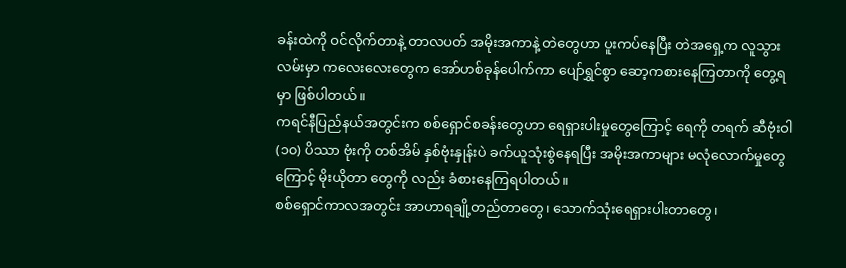ခန်းထဲကို ဝင်လိုက်တာနဲ့ တာလပတ် အမိုးအကာနဲ့ တဲတွေဟာ ပူးကပ်နေပြီး တဲအရှေ့က လူသွားလမ်းမှာ ကလေးလေးတွေက အော်ဟစ်ခုန်ပေါက်ကာ ပျော်ရွှင်စွာ ဆော့ကစားနေကြတာကို တွေ့ရမှာ ဖြစ်ပါတယ်။
ကရင်နီပြည်နယ်အတွင်းက စစ်ရှောင်စခန်းတွေဟာ ရေရှားပါးမှုတွေကြောင့် ရေကို တရက် ဆီဗုံးဝါ (၁၀) ပိဿာ ဗုံးကို တစ်အိမ် နှစ်ဗုံးနှုန်းပဲ ခက်ယူသုံးစွဲနေရပြီး အမိုးအကာများ မလုံလောက်မှုတွေကြောင့် မိုးယိုတာ တွေကို လည်း ခံစားနေကြရပါတယ်။
စစ်ရှောင်ကာလအတွင်း အာဟာရချို့တည်တာတွေ၊ သောက်သုံးရေရှားပါးတာတွေ၊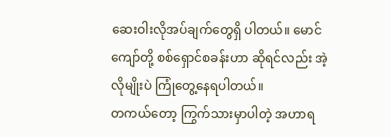ဆေးဝါးလိုအပ်ချက်တွေရှိ ပါတယ်။ မောင်ကျော်တို့ စစ်ရှောင်စခန်းဟာ ဆိုရင်လည်း အဲ့လိုမျိုးပဲ ကြုံတွေ့နေရပါတယ်။
တကယ်တော့ ကြွက်သားမှာပါတဲ့ အဟာရ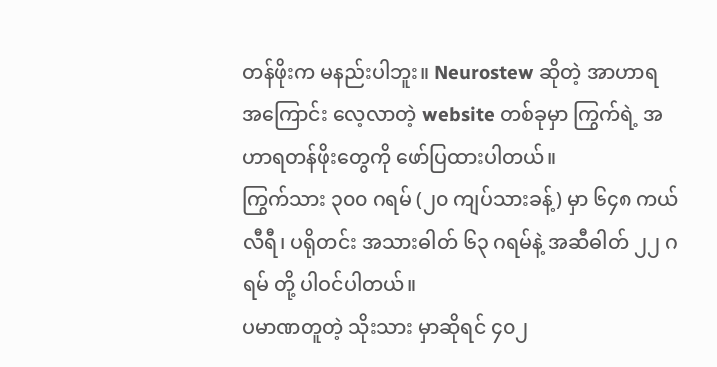တန်ဖိုးက မနည်းပါဘူး။ Neurostew ဆိုတဲ့ အာဟာရ အကြောင်း လေ့လာတဲ့ website တစ်ခုမှာ ကြွက်ရဲ့ အဟာရတန်ဖိုးတွေကို ဖော်ပြထားပါတယ်။
ကြွက်သား ၃၀၀ ဂရမ် (၂၀ ကျပ်သားခန့်) မှာ ၆၄၈ ကယ်လီရီ၊ ပရိုတင်း အသားဓါတ် ၆၃ ဂရမ်နဲ့ အဆီဓါတ် ၂၂ ဂရမ် တို့ ပါဝင်ပါတယ်။
ပမာဏတူတဲ့ သိုးသား မှာဆိုရင် ၄၀၂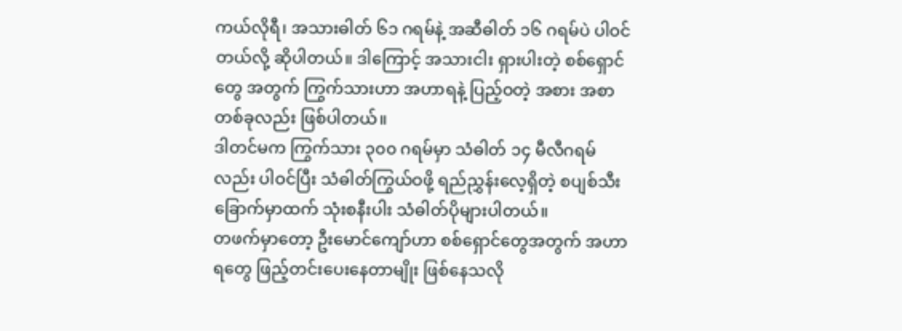ကယ်လိုရီ၊ အသားဓါတ် ၆၁ ဂရမ်နဲ့ အဆီဓါတ် ၁၆ ဂရမ်ပဲ ပါဝင်တယ်လို့ ဆိုပါတယ်။ ဒါကြောင့် အသားငါး ရှားပါးတဲ့ စစ်ရှောင်တွေ အတွက် ကြွက်သားဟာ အဟာရနဲ့ ပြည့်ဝတဲ့ အစား အစာ တစ်ခုလည်း ဖြစ်ပါတယ်။
ဒါတင်မက ကြွက်သား ၃၀၀ ဂရမ်မှာ သံဓါတ် ၁၄ မီလီဂရမ်လည်း ပါဝင်ပြီး သံဓါတ်ကြွယ်ဝဖို့ ရည်ညွှန်းလေ့ရှိတဲ့ စပျစ်သီးခြောက်မှာထက် သုံးစနီးပါး သံဓါတ်ပိုများပါတယ်။
တဖက်မှာတော့ ဦးမောင်ကျော်ဟာ စစ်ရှောင်တွေအတွက် အဟာရတွေ ဖြည့်တင်းပေးနေတာမျိုး ဖြစ်နေသလို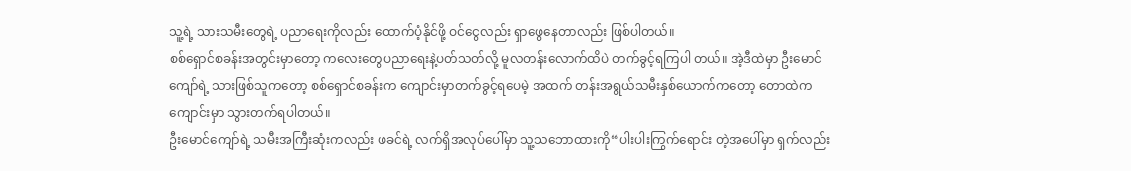သူ့ရဲ့ သားသမီးတွေရဲ့ ပညာရေးကိုလည်း ထောက်ပံ့နိုင်ဖို့ ဝင်ငွေလည်း ရှာဖွေနေတာလည်း ဖြစ်ပါတယ်။
စစ်ရှောင်စခန်းအတွင်းမှာတော့ ကလေးတွေပညာရေးနဲ့ပတ်သတ်လို့ မူလတန်းလောက်ထိပဲ တက်ခွင့်ရကြပါ တယ်။ အဲ့ဒီထဲမှာ ဦးမောင်ကျော်ရဲ့ သားဖြစ်သူကတော့ စစ်ရှောင်စခန်းက ကျောင်းမှာတက်ခွင့်ရပေမဲ့ အထက် တန်းအရွယ်သမီးနှစ်ယောက်ကတော့ တောထဲကကျောင်းမှာ သွားတက်ရပါတယ်။
ဦးမောင်ကျော်ရဲ့ သမီးအကြီးဆုံးကလည်း ဖခင်ရဲ့ လက်ရှိအလုပ်ပေါ်မှာ သူ့သဘောထားကို“ပါးပါးကြွက်ရောင်း တဲ့အပေါ်မှာ ရှက်လည်း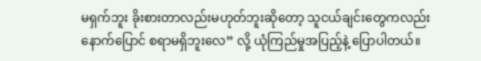မရှက်ဘူး ခိုးစားတာလည်းမဟုတ်ဘူးဆိုတော့ သူငယ်ချင်းတွေကလည်း နောက်ပြောင် စရာမရှိဘူးလေ” လို့ ယုံကြည်မှုအပြည့်နဲ့ ပြောပါတယ်။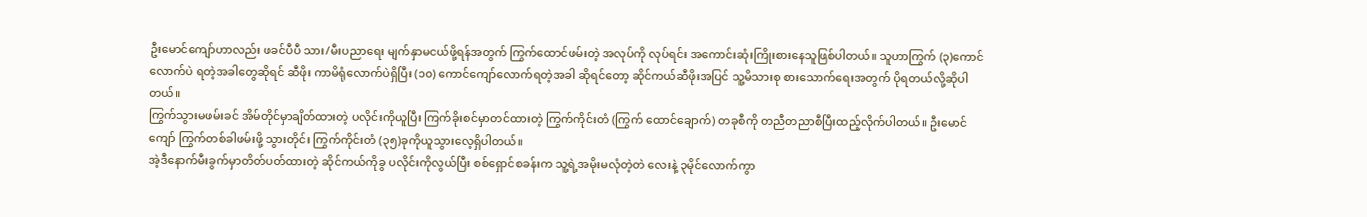ဦးမောင်ကျော်ဟာလည်း ဖခင်ပီပီ သား/မီးပညာရေး မျက်နှာမငယ်ဖို့ရန်အတွက် ကြွက်ထောင်ဖမ်းတဲ့ အလုပ်ကို လုပ်ရင်း အကောင်းဆုံးကြိုးစားနေသူဖြစ်ပါတယ်။ သူဟာကြွက် (၃)ကောင်လောက်ပဲ ရတဲ့အခါတွေဆိုရင် ဆီဖိုး ကာမိရုံလောက်ပဲရှိပြီး (၁၀) ကောင်ကျော်လောက်ရတဲ့အခါ ဆိုရင်တော့ ဆိုင်ကယ်ဆီဖိုးအပြင် သူ့မိသားစု စားသောက်ရေးအတွက် ပိုရတယ်လို့ဆိုပါတယ်။
ကြွက်သွားမဖမ်းခင် အိမ်တိုင်မှာချိတ်ထားတဲ့ ပလိုင်းကိုယူပြီး ကြက်ခိုးစင်မှာတင်ထားတဲ့ ကြွက်ကိုင်းတံ (ကြွက် ထောင်ချောက်) တခုစီကို တညီတညာစီပြီးထည့်လိုက်ပါတယ်။ ဦးမောင်ကျော် ကြွက်တစ်ခါဖမ်းဖို့ သွားတိုင်း ကြွက်ကိုင်းတံ (၃၅)ခုကိုယူသွားလေ့ရှိပါတယ်။
အဲ့ဒီနောက်မီးခွက်မှာတိတ်ပတ်ထားတဲ့ ဆိုင်ကယ်ကိုခွ ပလိုင်းကိုလွယ်ပြီး စစ်ရှောင်စခန်းက သူ့ရဲ့အမိုးမလုံတဲ့တဲ လေးနဲ့ ၃မိုင်လောက်ကွာ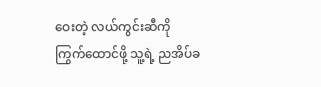ဝေးတဲ့ လယ်ကွင်းဆီကို ကြွက်ထောင်ဖို့ သူ့ရဲ့ ညအိပ်ခ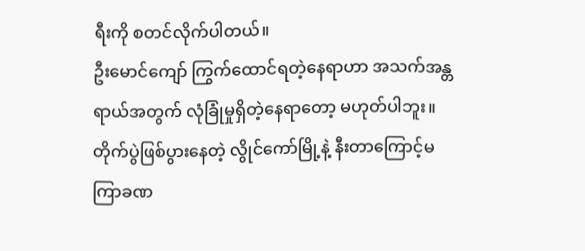ရီးကို စတင်လိုက်ပါတယ်။
ဦးမောင်ကျော် ကြွက်ထောင်ရတဲ့နေရာဟာ အသက်အန္တရာယ်အတွက် လုံခြုံမှုရှိတဲ့နေရာတော့ မဟုတ်ပါဘူး။ တိုက်ပွဲဖြစ်ပွားနေတဲ့ လွိုင်ကော်မြို့နဲ့ နီးတာကြောင့်မကြာခဏ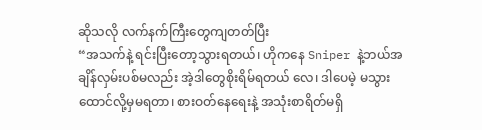ဆိုသလို လက်နက်ကြီးတွေကျတတ်ပြီး
“အသက်နဲ့ ရင်းပြီးတော့သွားရတယ်၊ ဟိုကနေ Sniper နဲ့ဘယ်အချိန်လှမ်းပစ်မလည်း အဲ့ဒါတွေစိုးရိမ်ရတယ် လေ၊ ဒါပေမဲ့ မသွားထောင်လို့မှမရတာ၊ စားဝတ်နေရေးနဲ့ အသုံးစာရိတ်မရှိ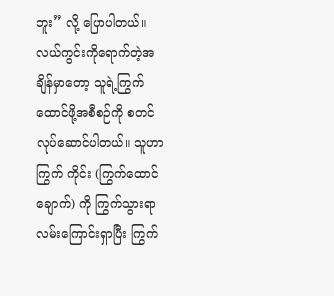ဘူး” လို့ ပြောပါတယ်။
လယ်ကွင်းကိုရောက်တဲ့အချိန်မှာတော့ သူရဲ့ကြွက်ထောင်ဖို့အစီစဉ်ကို စတင်လုပ်ဆောင်ပါတယ်။ သူဟာကြွက် ကိုင်း (ကြွက်ထောင်ချောက်) ကို ကြွက်သွားရာလမ်းကြောင်းရှာပြီး ကြွက်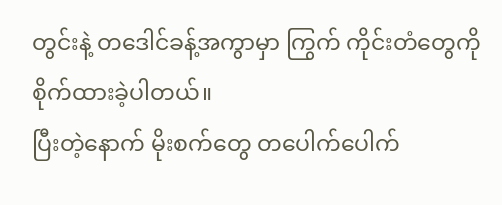တွင်းနဲ့ တဒေါင်ခန့်အကွာမှာ ကြွက် ကိုင်းတံတွေကို စိုက်ထားခဲ့ပါတယ်။
ပြီးတဲ့နောက် မိုးစက်တွေ တပေါက်ပေါက်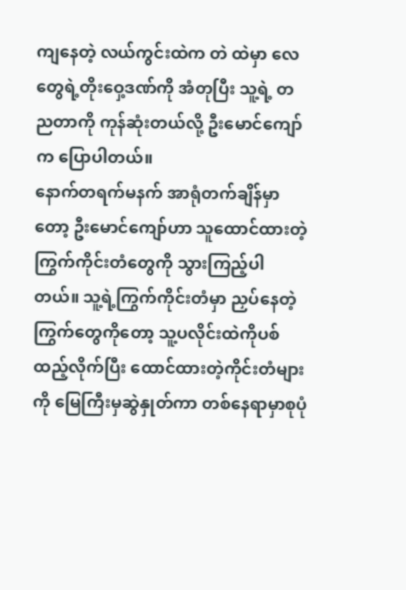ကျနေတဲ့ လယ်ကွင်းထဲက တဲ ထဲမှာ လေတွေရဲ့တိုးဝှေ့ဒဏ်ကို အံတုပြီး သူ့ရဲ့ တညတာကို ကုန်ဆုံးတယ်လို့ ဦးမောင်ကျော်က ပြောပါတယ်။
နောက်တရက်မနက် အာရုံတက်ချိန်မှာတော့ ဦးမောင်ကျော်ဟာ သူထောင်ထားတဲ့ ကြွက်ကိုင်းတံတွေကို သွားကြည့်ပါတယ်။ သူ့ရဲ့ကြွက်ကိုင်းတံမှာ ညှပ်နေတဲ့ ကြွက်တွေကိုတော့ သူ့ပလိုင်းထဲကိုပစ်ထည့်လိုက်ပြီး ထောင်ထားတဲ့ကိုင်းတံများကို မြေကြီးမှဆွဲနှုတ်ကာ တစ်နေရာမှာစုပုံ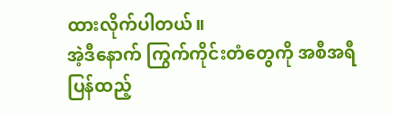ထားလိုက်ပါတယ်။
အဲ့ဒီနောက် ကြွက်ကိုင်းတံတွေကို အစီအရီ ပြန်ထည့်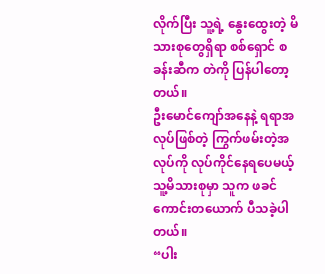လိုက်ပြီး သူ့ရဲ့ နွေးထွေးတဲ့ မိသားစုတွေရှိရာ စစ်ရှောင် စခန်းဆီက တဲကို ပြန်ပါတော့တယ်။
ဦးမောင်ကျော်အနေနဲ့ ရရာအလုပ်ဖြစ်တဲ့ ကြွက်ဖမ်းတဲ့အလုပ်ကို လုပ်ကိုင်နေရပေမယ့် သူ့မိသားစုမှာ သူက ဖခင် ကောင်းတယောက် ပီသခဲ့ပါတယ်။
“ပါး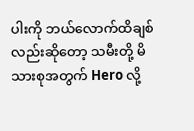ပါးကို ဘယ်လောက်ထိချစ်လည်းဆိုတော့ သမီးတို့ မိသားစုအတွက် Hero လို့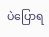ပဲပြောရ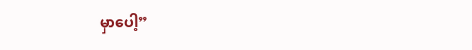မှာပေါ့”